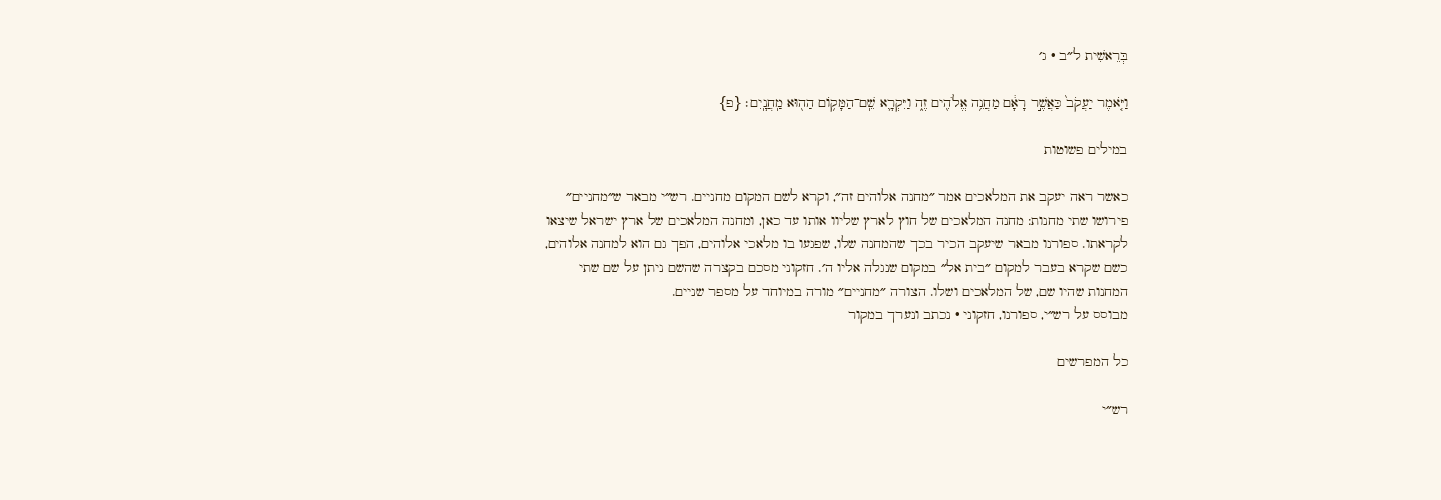בְּרֵאשִׁית ל״ב · ג׳

וַיֹּ֤אמֶר יַעֲקֹב֙ כַּאֲשֶׁ֣ר רָאָ֔ם מַחֲנֵ֥ה אֱלֹהִ֖ים זֶ֑ה וַיִּקְרָ֛א שֵֽׁם־הַמָּק֥וֹם הַה֖וּא מַֽחֲנָֽיִם׃ {פ}

במילים פשוטות

כאשר ראה יעקב את המלאכים אמר ״מחנה אלוהים זה״, וקרא לשם המקום מחניים. רש״י מבאר ש״מחניים״ פירושו שתי מחנות: מחנה המלאכים של חוץ לארץ שליוו אותו עד כאן, ומחנה המלאכים של ארץ ישראל שיצאו לקראתו. ספורנו מבאר שיעקב הכיר בכך שהמחנה שלו, שפגעו בו מלאכי אלוהים, הפך גם הוא למחנה אלוהים, כשם שקרא בעבר למקום ״בית אל״ במקום שנגלה אליו ה׳. חזקוני מסכם בקצרה שהשם ניתן על שם שתי המחנות שהיו שם, של המלאכים ושלו. הצורה ״מחניים״ מורה במיוחד על מספר שניים.
מבוסס על רש״י, ספורנו, חזקוני · נכתב ונערך במקור

כל המפרשים

רש״י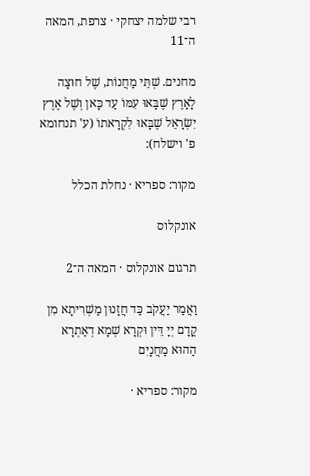רבי שלמה יצחקי · צרפת, המאה ה־11

מחנים. שְׁתֵּי מַחֲנוֹת, שֶׁל חוּצָה לָאָרֶץ שֶׁבָּאוּ עִמּוֹ עַד כָּאן וְשֶׁל אֶרֶץ יִשְׂרָאֵל שֶׁבָּאוּ לִקְרָאתוֹ (ע' תנחומא פ' וישלח):

מקור: ספריא · נחלת הכלל

אונקלוס

תרגום אונקלוס · המאה ה־2

וַאֲמַר יַעֲקֹב כַּד חֲזָנוּן מַשְׁרִיתָא מִן קֳדָם יְיָ דֵּין וּקְרָא שְׁמָא דְאַתְרָא הַהוּא מַחֲנָיִם

מקור: ספריא ·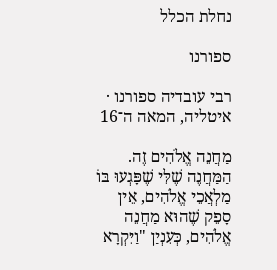נחלת הכלל

ספורנו

רבי עובדיה ספורנו · איטליה, המאה ה־16

מַחֲנֵה אֱלֹהִים זֶה. הַמַּחֲנֶה שֶׁלִּי שֶׁפָּגְעוּ בּוֹ מַלְאֲכֵי אֱלֹהִים, אֵין סָפֵק שֶׁהוּא מַחֲנֵה אֱלֹהִים, כְּעִנְיַן "וַיִּקְרָא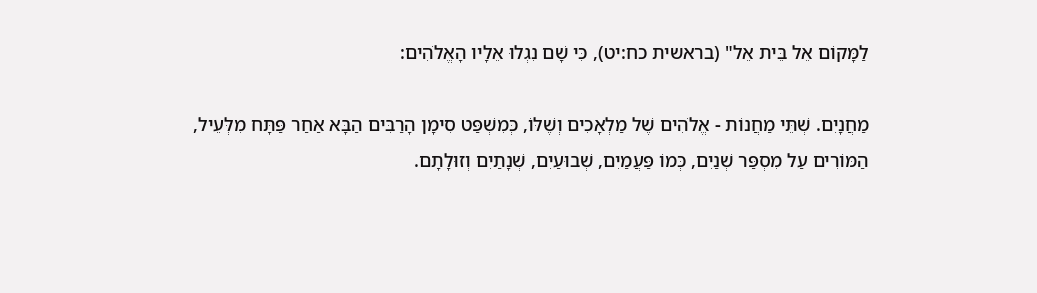לַמָּקוֹם אֵל בֵּית אֵל" (בראשית כח:יט), כִּי שָׁם נִגְלוּ אֵלָיו הָאֱלֹהִים:

מַחֲנָיִם. שְׁתֵּי מַחֲנוֹת - אֱלֹהִים שֶׁל מַלְאָכִים וְשֶׁלּוֹ, כְּמִשְׁפַּט סִימָן הָרַבִּים הַבָּא אַחַר פַּתָּח מִלְּעֵיל, הַמּוֹרִים עַל מִסְפַּר שְׁנַיִם, כְּמוֹ פַּעֲמַיִם, שְׁבוּעַיִם, שְׁנָתַיִם וְזוּלָתָם.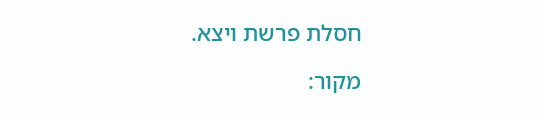חסלת פרשת ויצא.

מקור: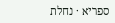ספריא · נחלת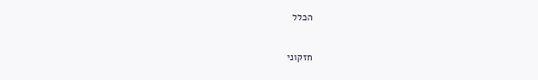הכלל

חזקוני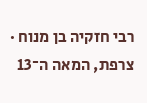רבי חזקיה בן מנוח · צרפת, המאה ה־13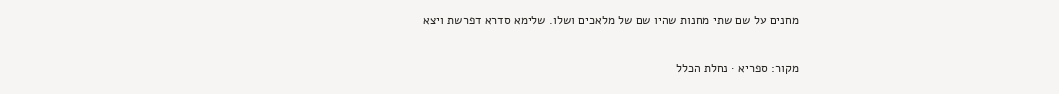מחנים על שם שתי מחנות שהיו שם של מלאכים ושלו. שלימא סדרא דפרשת ויצא

מקור: ספריא · נחלת הכלל